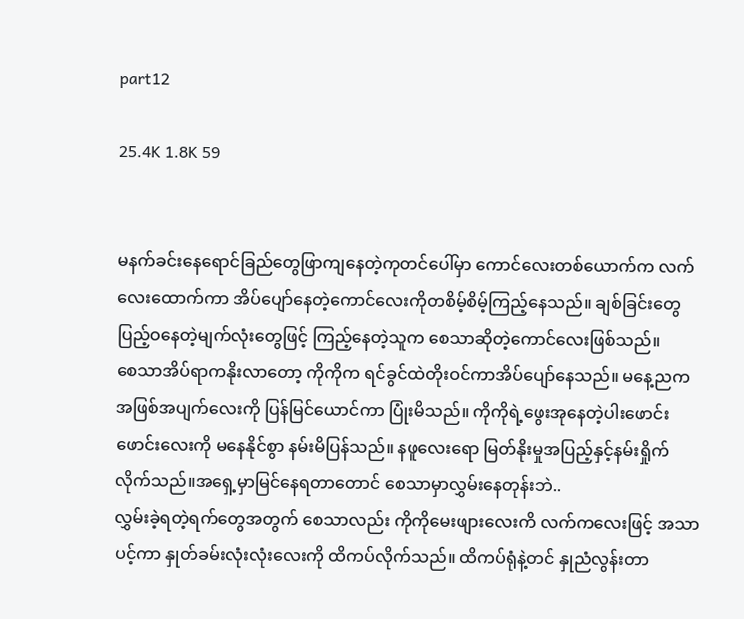part12

25.4K 1.8K 59


မနက်ခင်းနေရောင်ခြည်တွေဖြာကျနေတဲ့ကုတင်ပေါ်မှာ ကောင်လေးတစ်ယောက်က လက်လေးထောက်ကာ အိပ်ပျော်နေတဲ့ကောင်လေးကိုတစိမ့်စိမ့်ကြည့်နေသည်။ ချစ်ခြင်းတွေပြည့်ဝနေတဲ့မျက်လုံးတွေဖြင့် ကြည့်နေတဲ့သူက စေသာဆိုတဲ့ကောင်လေးဖြစ်သည်။
စေသာအိပ်ရာကနိုးလာတော့ ကိုကိုက ရင်ခွင်ထဲတိုးဝင်ကာအိပ်ပျော်နေသည်။ မနေ့ညက အဖြစ်အပျက်လေးကို ပြန်မြင်ယောင်ကာ ပြုံးမိသည်။ ကိုကိုရဲ့ဖွေးအုနေတဲ့ပါးဖောင်းဖောင်းလေးကို မနေနိုင်စွာ နမ်းမိပြန်သည်။ နဖူလေးရော မြတ်နိုးမှုအပြည့်နှင့်နမ်းရှိုက်လိုက်သည်။အရှေ့မှာမြင်နေရတာတောင် စေသာမှာလွှမ်းနေတုန်းဘဲ..
လွှမ်းခဲ့ရတဲ့ရက်တွေအတွက် စေသာလည်း ကိုကိုမေးဖျားလေးကိ လက်ကလေးဖြင့် အသာပင့်ကာ နှုတ်ခမ်းလုံးလုံးလေးကို ထိကပ်လိုက်သည်။ ထိကပ်ရုံနဲ့တင် နှုညံလွန်းတာ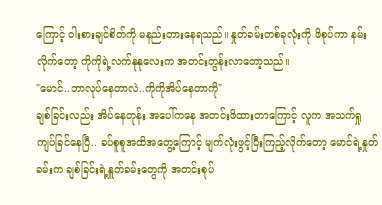ကြောင့် ဝါးစားချင်စိတ်ကို မနည်းတားနေရသည်။ နှုတ်ခမ်းတစ်ခုလုံးကို ဖိစုပ်ကာ နမ်းလိုက်တော့ ကိုကိုရဲ့လက်နုနုလေးက အတင်းတွန်းလာတော့သည်။
"မောင်..ဘာလုပ်နေတာလဲ..ကိုကိုအိပ်နေတာကို"
ချစ်ခြင်းလည်း အိပ်နေတုန်း အပေါ်ကနေ အတင်းဖိထားတာကြောင့် လူက အသက်ရှုကျပ်ခြင်နေပြီ.. ခပ်စူစူအထိအတွေ့ကြောင့် မျက်လုံးဖွင့်ပြီးကြည့်လိုက်တော့ မောင်ရဲ့နှုတ်ခမ်းက ချစ်ခြင်းရဲ့နှူတ်ခမ်းတွေကို အတင်းစုပ်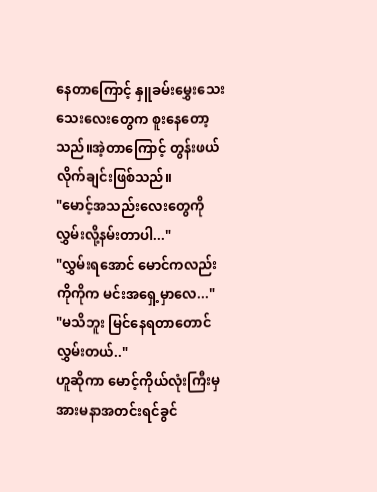နေတာကြောင့် နှူခမ်းမွှေးသေးသေးလေးတွေက စူးနေတော့သည်။အဲ့တာကြောင့် တွန်းဖယ်လိုက်ချင်းဖြစ်သည်။
"မောင့်အသည်းလေးတွေကို လွှမ်းလို့နမ်းတာပါ..."
"လွှမ်းရအောင် မောင်ကလည်း ကိုကိုက မင်းအရှေ့မှာလေ..."
"မသိဘူး မြင်နေရတာတောင်လွှမ်းတယ်.."
ဟူဆိုကာ မောင့်ကိုယ်လုံးကြီးမှအားမနာအတင်းရင်ခွင်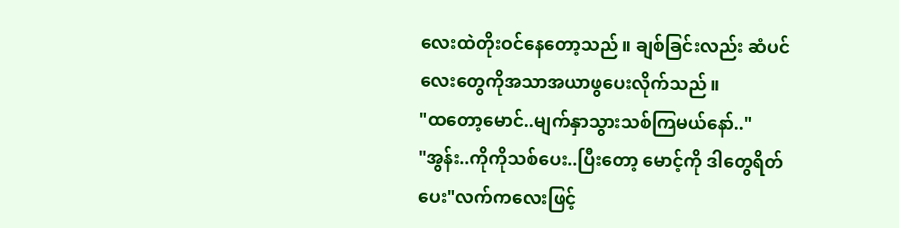လေးထဲတိုးဝင်နေတော့သည်။ ချစ်ခြင်းလည်း ဆံပင်လေးတွေကိုအသာအယာဖွပေးလိုက်သည်။
"ထတော့မောင်..မျက်နှာသွားသစ်ကြမယ်နော်.."
"အွန်း..ကိုကိုသစ်ပေး..ပြီးတော့ မောင့်ကို ဒါတွေရိတ်ပေး"လက်ကလေးဖြင့်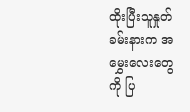ထိုးပြီးသူနှုတ်ခမ်းနားက အမွှေးလေးတွေကို ပြ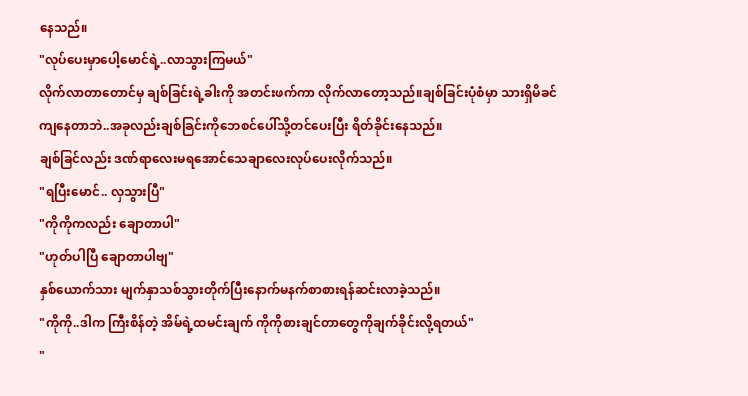နေသည်။
"လုပ်ပေးမှာပေါ့မောင်ရဲ့..လာသွားကြမယ်"
လိုက်လာတာတောင်မှ ချစ်ခြင်းရဲ့ခါးကို အတင်းဖက်ကာ လိုက်လာတော့သည်။ချစ်ခြင်းပုံစံမှာ သားရှိမိခင်ကျနေတာဘဲ..အခုလည်းချစ်ခြင်းကိုဘေစင်ပေါ်သို့တင်ပေးပြီး ရိတ်ခိုင်းနေသည်။
ချစ်ခြင်လည်း ဒဏ်ရာလေးမရအောင်သေချာလေးလုပ်ပေးလိုက်သည်။
"ရပြီးမောင်.. လှသွားပြီ"
"ကိုကိုကလည်း ချောတာပါ"
"ဟုတ်ပါပြီ ချောတာပါဗျ"
နှစ်ယောက်သား မျက်နှာသစ်သွားတိုက်ပြီးနောက်မနက်စာစားရန်ဆင်းလာခဲ့သည်။
"ကိုကို..ဒါက ကြီးစိန်တဲ့ အိမ်ရဲ့ထမင်းချက် ကိုကိုစားချင်တာတွေကိုချက်ခိုင်းလို့ရတယ်"
"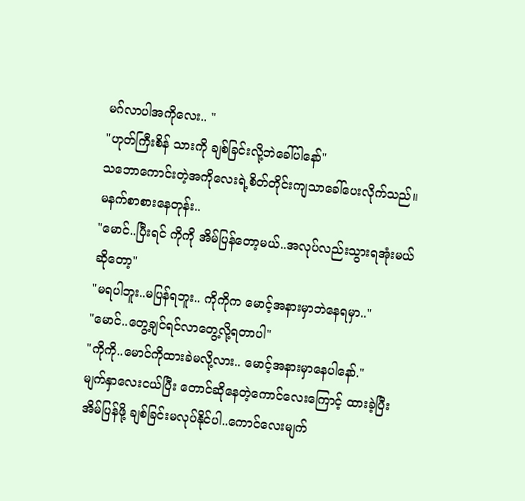မဂ်လာပါအကိုလေး.. "
"ဟုတ်ကြီးစိန် သားကို ချစ်ခြင်းလို့ဘဲခေါ်ပါနော်"
သဘောကောင်းတဲ့အကိုလေးရဲ့စိတ်တိုင်းကျသာခေါ်ပေးလိုက်သည်။
မနက်စာစားနေတုန်း..
"မောင်..ပြီးရင် ကိုကို အိမ်ပြန်တော့မယ်..အလုပ်လည်းသွားရအုံးမယ်ဆိုတော့"
"မရပါဘူး..မပြန်ရဘူး.. ကိုကိုက မောင့်အနားမှာဘဲနေရမှာ.."
"မောင်..တွေ့ချင်ရင်လာတွေ့လို့ရတာပါ"
"ကိုကို..မောင်ကိုထားခဲမလို့လား.. မောင့်အနားမှာနေပါနော်."
မျက်နှာလေးငယ်ပြီး တောင်ဆိုနေတဲ့ကောင်လေးကြောင့် ထားခဲ့ပြီး အိမ်ပြန်ဖို့ ချစ်ခြင်းမလုပ်နိုင်ပါ..ကောင်လေးမျက်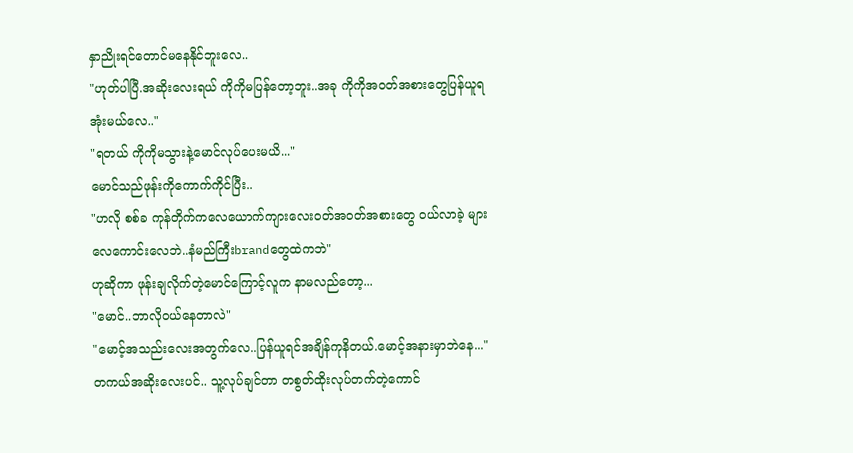နှာညိုးရင်တောင်မနေနိုင်ဘူးလေ..
"ဟုတ်ပါပြီ.အဆိုးလေးရယ် ကိုကိုမပြန်တော့ဘူး..အခု ကိုကိုအဝတ်အစားတွေပြန်ယူရအုံးမယ်လေ.."
"ရတယ် ကိုကိုမသွားနဲ့မောင်လုပ်ပေးမယိ..."
မောင်သည်ဖုန်းကိုကောက်ကိုင်ပြီး..
"ဟလို စစ်ခ ကုန်တိုက်ကလေယောက်ကျားလေးဝတ်အဝတ်အစားတွေ ဝယ်လာခဲ့ များလေကောင်းလေဘဲ..နံမည်ကြီးbrandတွေထဲကဘဲ"
ဟုဆိုကာ ဖုန်းချလိုက်တဲ့မောင်ကြောင့်လူက နာမလည်တော့...
"မောင်..ဘာလိုဝယ်နေတာလဲ"
"မောင့်အသည်းလေးအတွက်လေ..ပြန်ယူရင်အချိန်ကုနိတယ်.မောင့်အနားမှာဘဲနေ..."
တကယ်အဆိုးလေးပင်.. သူ့လုပ်ချင်တာ တစွတ်ထိုးလုပ်တက်တဲ့ကောင်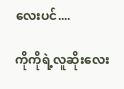လေးပင်....

ကိုကိုရဲ့လူဆိုးလေး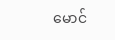မောင်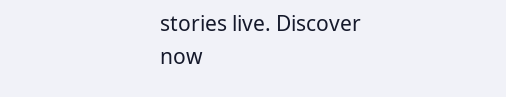stories live. Discover now